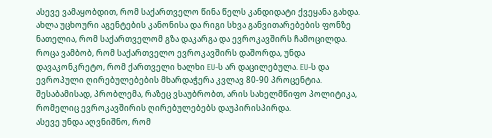ასევე ვამაყობდით, რომ საქართველო წინა წელს კანდიდატი ქვეყანა გახდა. ახლა უცხოური აგენტების კანონისა და რიგი სხვა განვითარებების ფონზე ნათელია, რომ საქართველომ გზა დაკარგა და ევროკავშირს ჩამოცილდა.
როცა ვამბობ, რომ საქართველო ევროკავშირს დაშორდა, უნდა დავაკონკრეტო, რომ ქართველი ხალხი EU-ს არ დაცილებულა. EU-ს და ევროპული ღირებულებების მხარდაჭერა კვლავ 80-90 პროცენტია. შესაბამისად, პრობლემა, რაზეც ვსაუბრობთ, არის სახელმწიფო პოლიტიკა, რომელიც ევროკავშირის ღირებულებებს დაუპირისპირდა.
ასევე უნდა აღვნიშნო, რომ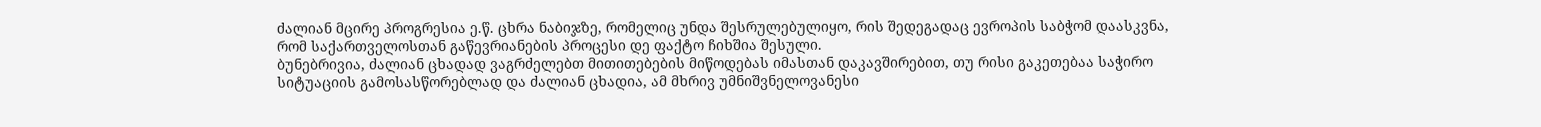ძალიან მცირე პროგრესია ე.წ. ცხრა ნაბიჯზე, რომელიც უნდა შესრულებულიყო, რის შედეგადაც ევროპის საბჭომ დაასკვნა, რომ საქართველოსთან გაწევრიანების პროცესი დე ფაქტო ჩიხშია შესული.
ბუნებრივია, ძალიან ცხადად ვაგრძელებთ მითითებების მიწოდებას იმასთან დაკავშირებით, თუ რისი გაკეთებაა საჭირო სიტუაციის გამოსასწორებლად და ძალიან ცხადია, ამ მხრივ უმნიშვნელოვანესი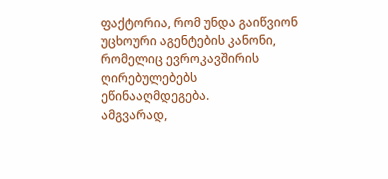ფაქტორია, რომ უნდა გაიწვიონ უცხოური აგენტების კანონი, რომელიც ევროკავშირის ღირებულებებს ეწინააღმდეგება.
ამგვარად,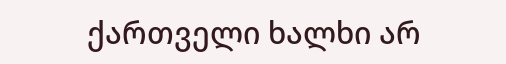ქართველი ხალხი არ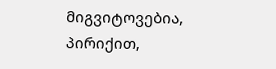მიგვიტოვებია, პირიქით,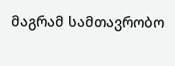მაგრამ სამთავრობო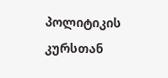პოლიტიკის კურსთან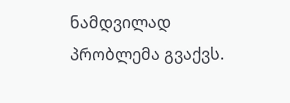ნამდვილად პრობლემა გვაქვს.